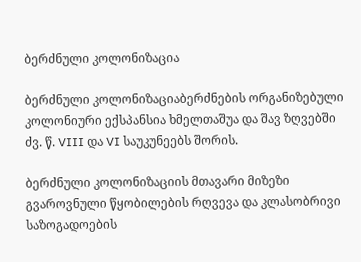ბერძნული კოლონიზაცია

ბერძნული კოლონიზაციაბერძნების ორგანიზებული კოლონიური ექსპანსია ხმელთაშუა და შავ ზღვებში ძვ. წ. VIII და VI საუკუნეებს შორის.

ბერძნული კოლონიზაციის მთავარი მიზეზი გვაროვნული წყობილების რღვევა და კლასობრივი საზოგადოების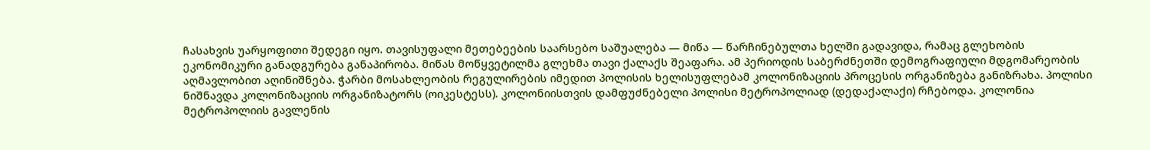ჩასახვის უარყოფითი შედეგი იყო. თავისუფალი მეთებეების საარსებო საშუალება — მიწა — წარჩინებულთა ხელში გადავიდა, რამაც გლეხობის ეკონომიკური განადგურება განაპირობა. მიწას მოწყვეტილმა გლეხმა თავი ქალაქს შეაფარა. ამ პერიოდის საბერძნეთში დემოგრაფიული მდგომარეობის აღმავლობით აღინიშნება. ჭარბი მოსახლეობის რეგულირების იმედით პოლისის ხელისუფლებამ კოლონიზაციის პროცესის ორგანიზება განიზრახა. პოლისი ნიშნავდა კოლონიზაციის ორგანიზატორს (ოიკესტესს). კოლონიისთვის დამფუძნებელი პოლისი მეტროპოლიად (დედაქალაქი) რჩებოდა. კოლონია მეტროპოლიის გავლენის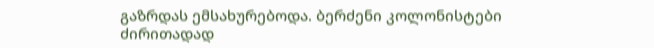გაზრდას ემსახურებოდა. ბერძენი კოლონისტები ძირითადად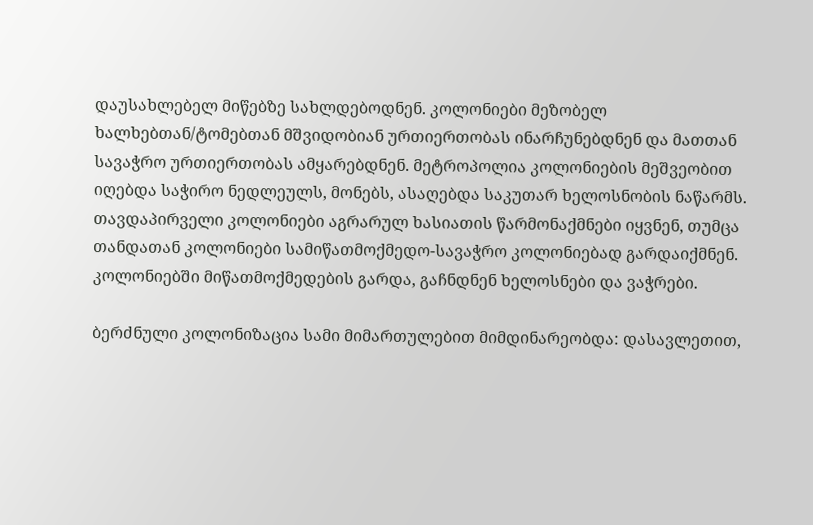დაუსახლებელ მიწებზე სახლდებოდნენ. კოლონიები მეზობელ ხალხებთან/ტომებთან მშვიდობიან ურთიერთობას ინარჩუნებდნენ და მათთან სავაჭრო ურთიერთობას ამყარებდნენ. მეტროპოლია კოლონიების მეშვეობით იღებდა საჭირო ნედლეულს, მონებს, ასაღებდა საკუთარ ხელოსნობის ნაწარმს. თავდაპირველი კოლონიები აგრარულ ხასიათის წარმონაქმნები იყვნენ, თუმცა თანდათან კოლონიები სამიწათმოქმედო-სავაჭრო კოლონიებად გარდაიქმნენ. კოლონიებში მიწათმოქმედების გარდა, გაჩნდნენ ხელოსნები და ვაჭრები.

ბერძნული კოლონიზაცია სამი მიმართულებით მიმდინარეობდა: დასავლეთით,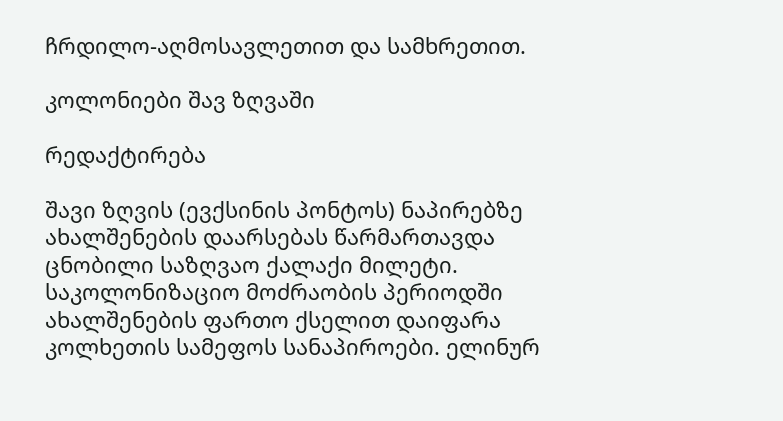ჩრდილო-აღმოსავლეთით და სამხრეთით.

კოლონიები შავ ზღვაში

რედაქტირება

შავი ზღვის (ევქსინის პონტოს) ნაპირებზე ახალშენების დაარსებას წარმართავდა ცნობილი საზღვაო ქალაქი მილეტი. საკოლონიზაციო მოძრაობის პერიოდში ახალშენების ფართო ქსელით დაიფარა კოლხეთის სამეფოს სანაპიროები. ელინურ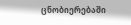ცნობიერებაში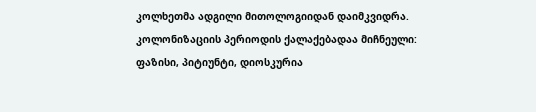კოლხეთმა ადგილი მითოლოგიიდან დაიმკვიდრა. კოლონიზაციის პერიოდის ქალაქებადაა მიჩნეული: ფაზისი, პიტიუნტი, დიოსკურია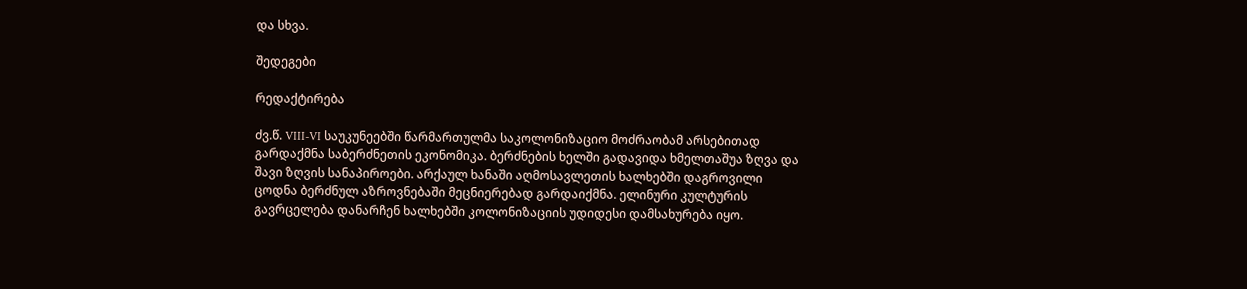და სხვა.

შედეგები

რედაქტირება

ძვ.წ. VIII-VI საუკუნეებში წარმართულმა საკოლონიზაციო მოძრაობამ არსებითად გარდაქმნა საბერძნეთის ეკონომიკა. ბერძნების ხელში გადავიდა ხმელთაშუა ზღვა და შავი ზღვის სანაპიროები. არქაულ ხანაში აღმოსავლეთის ხალხებში დაგროვილი ცოდნა ბერძნულ აზროვნებაში მეცნიერებად გარდაიქმნა. ელინური კულტურის გავრცელება დანარჩენ ხალხებში კოლონიზაციის უდიდესი დამსახურება იყო.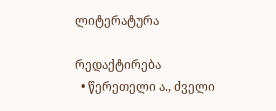ლიტერატურა

რედაქტირება
  • წერეთელი ა., ძველი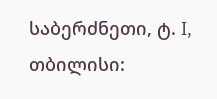საბერძნეთი, ტ. I, თბილისი: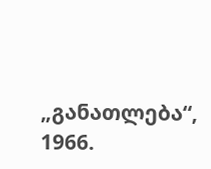„განათლება“, 1966.